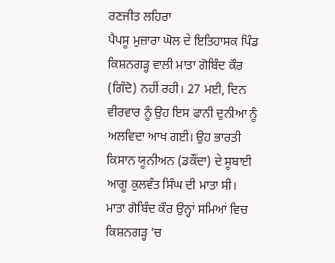ਰਣਜੀਤ ਲਹਿਰਾ
ਪੈਪਸੂ ਮੁਜ਼ਾਰਾ ਘੋਲ ਦੇ ਇਤਿਹਾਸਕ ਪਿੰਡ ਕਿਸ਼ਨਗੜ੍ਹ ਵਾਲੀ ਮਾਤਾ ਗੋਬਿੰਦ ਕੌਰ (ਗਿੰਦੋ) ਨਹੀਂ ਰਹੀ। 27 ਮਈ, ਦਿਨ ਵੀਰਵਾਰ ਨੂੰ ਉਹ ਇਸ ਫਾਨੀ ਦੁਨੀਆ ਨੂੰ ਅਲਵਿਦਾ ਆਖ ਗਈ। ਉਹ ਭਾਰਤੀ ਕਿਸਾਨ ਯੂਨੀਅਨ (ਡਕੌਂਦਾ) ਦੇ ਸੂਬਾਈ ਆਗੂ ਕੁਲਵੰਤ ਸਿੰਘ ਦੀ ਮਾਤਾ ਸੀ। ਮਾਤਾ ਗੋਬਿੰਦ ਕੌਰ ਉਨ੍ਹਾਂ ਸਮਿਆਂ ਵਿਚ ਕਿਸ਼ਨਗੜ੍ਹ ’ਚ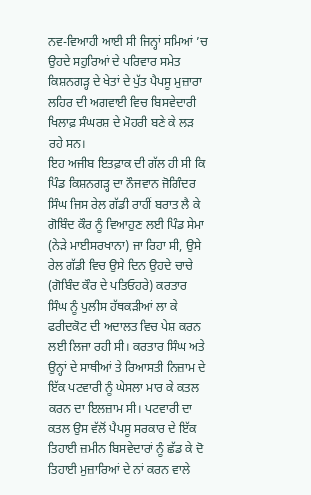ਨਵ-ਵਿਆਹੀ ਆਈ ਸੀ ਜਿਨ੍ਹਾਂ ਸਮਿਆਂ ’ਚ ਉਹਦੇ ਸਹੁਰਿਆਂ ਦੇ ਪਰਿਵਾਰ ਸਮੇਤ ਕਿਸ਼ਨਗੜ੍ਹ ਦੇ ਖੇਤਾਂ ਦੇ ਪੁੱਤ ਪੈਪਸੂ ਮੁਜ਼ਾਰਾ ਲਹਿਰ ਦੀ ਅਗਵਾਈ ਵਿਚ ਬਿਸਵੇਦਾਰੀ ਖਿਲਾਫ਼ ਸੰਘਰਸ਼ ਦੇ ਮੋਹਰੀ ਬਣੇ ਕੇ ਲੜ ਰਹੇ ਸਨ।
ਇਹ ਅਜੀਬ ਇਤਫ਼ਾਕ ਦੀ ਗੱਲ ਹੀ ਸੀ ਕਿ ਪਿੰਡ ਕਿਸ਼ਨਗੜ੍ਹ ਦਾ ਨੌਜਵਾਨ ਜੋਗਿੰਦਰ ਸਿੰਘ ਜਿਸ ਰੇਲ ਗੱਡੀ ਰਾਹੀਂ ਬਰਾਤ ਲੈ ਕੇ ਗੋਬਿੰਦ ਕੌਰ ਨੂੰ ਵਿਆਹੁਣ ਲਈ ਪਿੰਡ ਸੇਮਾ (ਨੇੜੇ ਮਾਈਸਰਖਾਨਾ) ਜਾ ਰਿਹਾ ਸੀ, ਉਸੇ ਰੇਲ ਗੱਡੀ ਵਿਚ ਉਸੇ ਦਿਨ ਉਹਦੇ ਚਾਚੇ (ਗੋਬਿੰਦ ਕੌਰ ਦੇ ਪਤਿਓਹਰੇ) ਕਰਤਾਰ ਸਿੰਘ ਨੂੰ ਪੁਲੀਸ ਹੱਥਕੜੀਆਂ ਲਾ ਕੇ ਫਰੀਦਕੋਟ ਦੀ ਅਦਾਲਤ ਵਿਚ ਪੇਸ਼ ਕਰਨ ਲਈ ਲਿਜਾ ਰਹੀ ਸੀ। ਕਰਤਾਰ ਸਿੰਘ ਅਤੇ ਉਨ੍ਹਾਂ ਦੇ ਸਾਥੀਆਂ ਤੇ ਰਿਆਸਤੀ ਨਿਜ਼ਾਮ ਦੇ ਇੱਕ ਪਟਵਾਰੀ ਨੂੰ ਘੇਸਲਾ ਮਾਰ ਕੇ ਕਤਲ ਕਰਨ ਦਾ ਇਲਜ਼ਾਮ ਸੀ। ਪਟਵਾਰੀ ਦਾ ਕਤਲ ਉਸ ਵੱਲੋਂ ਪੈਪਸੂ ਸਰਕਾਰ ਦੇ ਇੱਕ ਤਿਹਾਈ ਜ਼ਮੀਨ ਬਿਸਵੇਦਾਰਾਂ ਨੂੰ ਛੱਡ ਕੇ ਦੋ ਤਿਹਾਈ ਮੁਜ਼ਾਰਿਆਂ ਦੇ ਨਾਂ ਕਰਨ ਵਾਲੇ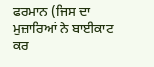ਫਰਮਾਨ (ਜਿਸ ਦਾ ਮੁਜ਼ਾਰਿਆਂ ਨੇ ਬਾਈਕਾਟ ਕਰ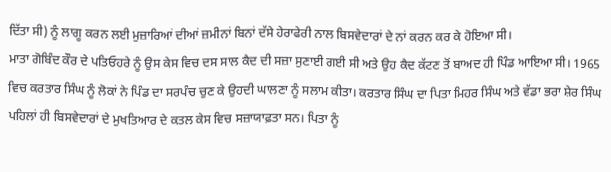ਦਿੱਤਾ ਸੀ) ਨੂੰ ਲਾਗੂ ਕਰਨ ਲਈ ਮੁਜ਼ਾਰਿਆਂ ਦੀਆਂ ਜ਼ਮੀਨਾਂ ਬਿਨਾਂ ਦੱਸੇ ਹੇਰਾਫੇਰੀ ਨਾਲ ਬਿਸਵੇਦਾਰਾਂ ਦੇ ਨਾਂ ਕਰਨ ਕਰ ਕੇ ਹੋਇਆ ਸੀ।
ਮਾਤਾ ਗੋਬਿੰਦ ਕੌਰ ਦੇ ਪਤਿਓਹਰੇ ਨੂੰ ਉਸ ਕੇਸ ਵਿਚ ਦਸ ਸਾਲ ਕੈਦ ਦੀ ਸਜ਼ਾ ਸੁਣਾਈ ਗਈ ਸੀ ਅਤੇ ਉਹ ਕੈਦ ਕੱਟਣ ਤੋਂ ਬਾਅਦ ਹੀ ਪਿੰਡ ਆਇਆ ਸੀ। 1965 ਵਿਚ ਕਰਤਾਰ ਸਿੰਘ ਨੂੰ ਲੋਕਾਂ ਨੇ ਪਿੰਡ ਦਾ ਸਰਪੰਚ ਚੁਣ ਕੇ ਉਹਦੀ ਘਾਲਣਾ ਨੂੰ ਸਲਾਮ ਕੀਤਾ। ਕਰਤਾਰ ਸਿੰਘ ਦਾ ਪਿਤਾ ਮਿਹਰ ਸਿੰਘ ਅਤੇ ਵੱਡਾ ਭਰਾ ਸ਼ੇਰ ਸਿੰਘ ਪਹਿਲਾਂ ਹੀ ਬਿਸਵੇਦਾਰਾਂ ਦੇ ਮੁਖਤਿਆਰ ਦੇ ਕਤਲ ਕੇਸ ਵਿਚ ਸਜ਼ਾਯਾਫ਼ਤਾ ਸਨ। ਪਿਤਾ ਨੂੰ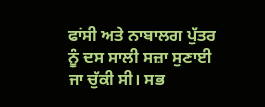ਫਾਂਸੀ ਅਤੇ ਨਾਬਾਲਗ ਪੁੱਤਰ ਨੂੰ ਦਸ ਸਾਲੀ ਸਜ਼ਾ ਸੁਣਾਈ ਜਾ ਚੁੱਕੀ ਸੀ। ਸਭ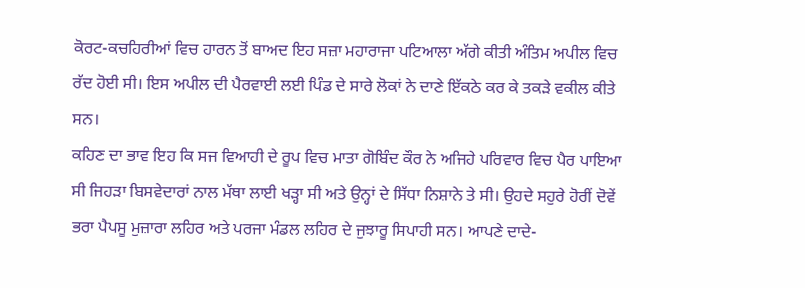ਕੋਰਟ-ਕਚਹਿਰੀਆਂ ਵਿਚ ਹਾਰਨ ਤੋਂ ਬਾਅਦ ਇਹ ਸਜ਼ਾ ਮਹਾਰਾਜਾ ਪਟਿਆਲਾ ਅੱਗੇ ਕੀਤੀ ਅੰਤਿਮ ਅਪੀਲ ਵਿਚ ਰੱਦ ਹੋਈ ਸੀ। ਇਸ ਅਪੀਲ ਦੀ ਪੈਰਵਾਈ ਲਈ ਪਿੰਡ ਦੇ ਸਾਰੇ ਲੋਕਾਂ ਨੇ ਦਾਣੇ ਇੱਕਠੇ ਕਰ ਕੇ ਤਕੜੇ ਵਕੀਲ ਕੀਤੇ ਸਨ।
ਕਹਿਣ ਦਾ ਭਾਵ ਇਹ ਕਿ ਸਜ ਵਿਆਹੀ ਦੇ ਰੂਪ ਵਿਚ ਮਾਤਾ ਗੋਬਿੰਦ ਕੌਰ ਨੇ ਅਜਿਹੇ ਪਰਿਵਾਰ ਵਿਚ ਪੈਰ ਪਾਇਆ ਸੀ ਜਿਹੜਾ ਬਿਸਵੇਦਾਰਾਂ ਨਾਲ ਮੱਥਾ ਲਾਈ ਖੜ੍ਹਾ ਸੀ ਅਤੇ ਉਨ੍ਹਾਂ ਦੇ ਸਿੱਧਾ ਨਿਸ਼ਾਨੇ ਤੇ ਸੀ। ਉਹਦੇ ਸਹੁਰੇ ਹੋਰੀਂ ਦੋਵੇਂ ਭਰਾ ਪੈਪਸੂ ਮੁਜ਼ਾਰਾ ਲਹਿਰ ਅਤੇ ਪਰਜਾ ਮੰਡਲ ਲਹਿਰ ਦੇ ਜੁਝਾਰੂ ਸਿਪਾਹੀ ਸਨ। ਆਪਣੇ ਦਾਦੇ-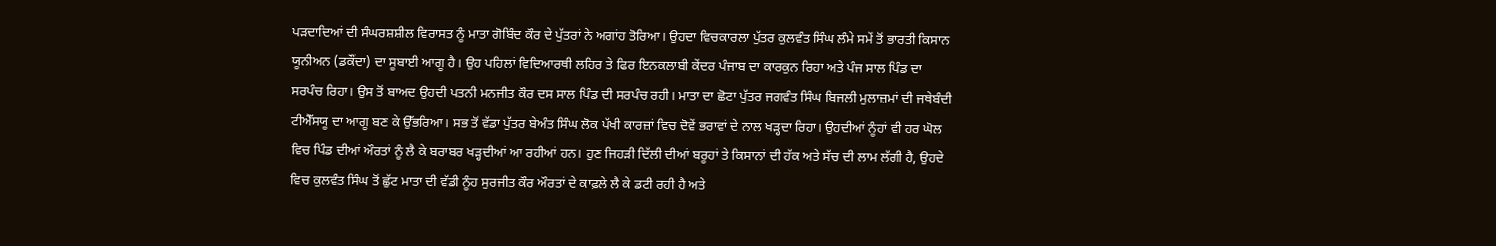ਪੜਦਾਦਿਆਂ ਦੀ ਸੰਘਰਸ਼ਸ਼ੀਲ ਵਿਰਾਸਤ ਨੂੰ ਮਾਤਾ ਗੋਬਿੰਦ ਕੌਰ ਦੇ ਪੁੱਤਰਾਂ ਨੇ ਅਗਾਂਹ ਤੋਰਿਆ। ਉਹਦਾ ਵਿਚਕਾਰਲਾ ਪੁੱਤਰ ਕੁਲਵੰਤ ਸਿੰਘ ਲੰਮੇ ਸਮੇਂ ਤੋਂ ਭਾਰਤੀ ਕਿਸਾਨ ਯੂਨੀਅਨ (ਡਕੌਂਦਾ) ਦਾ ਸੂਬਾਈ ਆਗੂ ਹੈ। ਉਹ ਪਹਿਲਾਂ ਵਿਦਿਆਰਥੀ ਲਹਿਰ ਤੇ ਫਿਰ ਇਨਕਲਾਬੀ ਕੇਂਦਰ ਪੰਜਾਬ ਦਾ ਕਾਰਕੁਨ ਰਿਹਾ ਅਤੇ ਪੰਜ ਸਾਲ ਪਿੰਡ ਦਾ ਸਰਪੰਚ ਰਿਹਾ। ਉਸ ਤੋਂ ਬਾਅਦ ਉਹਦੀ ਪਤਨੀ ਮਨਜੀਤ ਕੌਰ ਦਸ ਸਾਲ ਪਿੰਡ ਦੀ ਸਰਪੰਚ ਰਹੀ। ਮਾਤਾ ਦਾ ਛੋਟਾ ਪੁੱਤਰ ਜਗਵੰਤ ਸਿੰਘ ਬਿਜਲੀ ਮੁਲਾਜ਼ਮਾਂ ਦੀ ਜਥੇਬੰਦੀ ਟੀਐੱਸਯੂ ਦਾ ਆਗੂ ਬਣ ਕੇ ਉੱਭਰਿਆ। ਸਭ ਤੋਂ ਵੱਡਾ ਪੁੱਤਰ ਬੇਅੰਤ ਸਿੰਘ ਲੋਕ ਪੱਖੀ ਕਾਰਜ਼ਾਂ ਵਿਚ ਦੋਵੇਂ ਭਰਾਵਾਂ ਦੇ ਨਾਲ ਖੜ੍ਹਦਾ ਰਿਹਾ। ਉਹਦੀਆਂ ਨੂੰਹਾਂ ਵੀ ਹਰ ਘੋਲ ਵਿਚ ਪਿੰਡ ਦੀਆਂ ਔਰਤਾਂ ਨੂੰ ਲੈ ਕੇ ਬਰਾਬਰ ਖੜ੍ਹਦੀਆਂ ਆ ਰਹੀਆਂ ਹਨ। ਹੁਣ ਜਿਹੜੀ ਦਿੱਲੀ ਦੀਆਂ ਬਰੂਹਾਂ ਤੇ ਕਿਸਾਨਾਂ ਦੀ ਹੱਕ ਅਤੇ ਸੱਚ ਦੀ ਲਾਮ ਲੱਗੀ ਹੈ, ਉਹਦੇ ਵਿਚ ਕੁਲਵੰਤ ਸਿੰਘ ਤੋਂ ਛੁੱਟ ਮਾਤਾ ਦੀ ਵੱਡੀ ਨੂੰਹ ਸੁਰਜੀਤ ਕੌਰ ਔਰਤਾਂ ਦੇ ਕਾਫ਼ਲੇ ਲੈ ਕੇ ਡਟੀ ਰਹੀ ਹੈ ਅਤੇ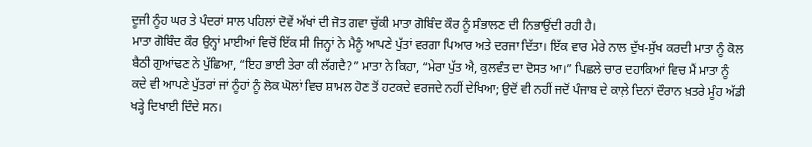ਦੂਜੀ ਨੂੰਹ ਘਰ ਤੇ ਪੰਦਰਾਂ ਸਾਲ ਪਹਿਲਾਂ ਦੋਵੇਂ ਅੱਖਾਂ ਦੀ ਜੋਤ ਗਵਾ ਚੁੱਕੀ ਮਾਤਾ ਗੋਬਿੰਦ ਕੌਰ ਨੂੰ ਸੰਭਾਲਣ ਦੀ ਨਿਭਾਉਂਦੀ ਰਹੀ ਹੈ।
ਮਾਤਾ ਗੋਬਿੰਦ ਕੌਰ ਉਨ੍ਹਾਂ ਮਾਈਆਂ ਵਿਚੋਂ ਇੱਕ ਸੀ ਜਿਨ੍ਹਾਂ ਨੇ ਮੈਨੂੰ ਆਪਣੇ ਪੁੱਤਾਂ ਵਰਗਾ ਪਿਆਰ ਅਤੇ ਦਰਜਾ ਦਿੱਤਾ। ਇੱਕ ਵਾਰ ਮੇਰੇ ਨਾਲ ਦੁੱਖ-ਸੁੱਖ ਕਰਦੀ ਮਾਤਾ ਨੂੰ ਕੋਲ ਬੈਠੀ ਗੁਆਂਢਣ ਨੇ ਪੁੱਛਿਆ, “ਇਹ ਭਾਈ ਤੇਰਾ ਕੀ ਲੱਗਦੈ?” ਮਾਤਾ ਨੇ ਕਿਹਾ, “ਮੇਰਾ ਪੁੱਤ ਐ, ਕੁਲਵੰਤ ਦਾ ਦੋਸਤ ਆ।” ਪਿਛਲੇ ਚਾਰ ਦਹਾਕਿਆਂ ਵਿਚ ਮੈਂ ਮਾਤਾ ਨੂੰ ਕਦੇ ਵੀ ਆਪਣੇ ਪੁੱਤਰਾਂ ਜਾਂ ਨੂੰਹਾਂ ਨੂੰ ਲੋਕ ਘੋਲਾਂ ਵਿਚ ਸ਼ਾਮਲ ਹੋਣ ਤੋਂ ਹਟਕਦੇ ਵਰਜਦੇ ਨਹੀਂ ਦੇਖਿਆ; ਉਦੋਂ ਵੀ ਨਹੀਂ ਜਦੋਂ ਪੰਜਾਬ ਦੇ ਕਾਲ਼ੇ ਦਿਨਾਂ ਦੌਰਾਨ ਖ਼ਤਰੇ ਮੂੰਹ ਅੱਡੀ ਖੜ੍ਹੇ ਦਿਖਾਈ ਦਿੰਦੇ ਸਨ।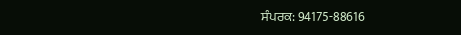ਸੰਪਰਕ: 94175-88616